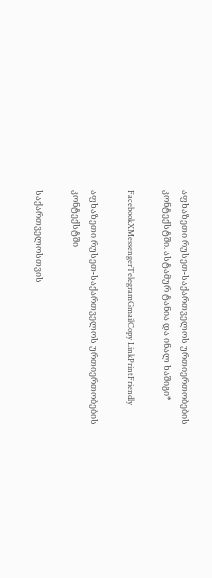აფხაზეთი რუსეთ-საქართველოს ურთიერთობების კონტექსტში. ასტამურ ტანია და ინალ ხაშიგი*

FacebookXMessengerTelegramGmailCopy LinkPrintFriendly

აფხაზეთი რუსეთ-საქართველოს ურთიერთობების კონტექსტში

საქართველოსთვის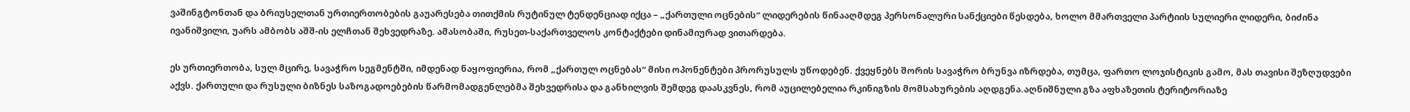ვაშინგტონთან და ბრიუსელთან ურთიერთობების გაუარესება თითქმის რუტინულ ტენდენციად იქცა – „ქართული ოცნების“ ლიდერების წინააღმდეგ პერსონალური სანქციები წესდება, ხოლო მმართველი პარტიის სულიერი ლიდერი, ბიძინა ივანიშვილი, უარს ამბობს აშშ-ის ელჩთან შეხვედრაზე. ამასობაში, რუსეთ-საქართველოს კონტაქტები დინამიურად ვითარდება.

ეს ურთიერთობა, სულ მცირე, სავაჭრო სეგმენტში, იმდენად ნაყოფიერია, რომ „ქართულ ოცნებას“ მისი ოპონენტები პრორუსულს უწოდებენ. ქვეყნებს შორის სავაჭრო ბრუნვა იზრდება, თუმცა, ფართო ლოჯისტიკის გამო, მას თავისი შეზღუდვები აქვს. ქართული და რუსული ბიზნეს საზოგადოებების წარმომადგენლებმა შეხვედრისა და განხილვის შემდეგ დაასკვნეს, რომ აუცილებელია რკინიგზის მომსახურების აღდგენა.აღნიშნული გზა აფხაზეთის ტერიტორიაზე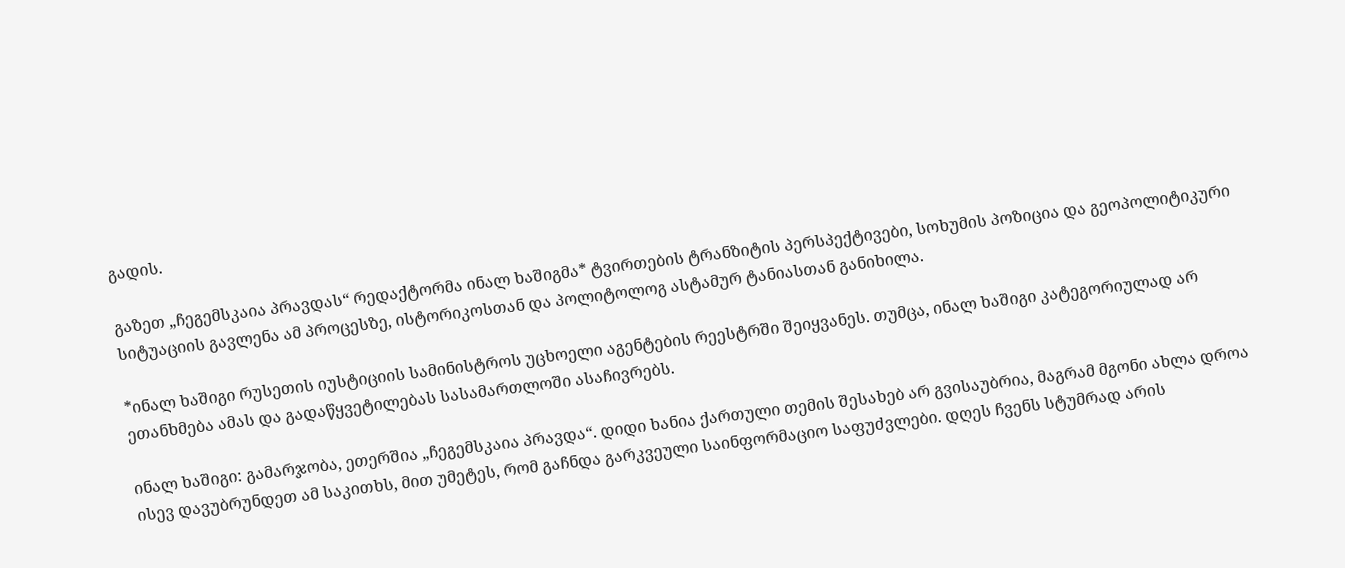გადის.

გაზეთ „ჩეგემსკაია პრავდას“ რედაქტორმა ინალ ხაშიგმა* ტვირთების ტრანზიტის პერსპექტივები, სოხუმის პოზიცია და გეოპოლიტიკური სიტუაციის გავლენა ამ პროცესზე, ისტორიკოსთან და პოლიტოლოგ ასტამურ ტანიასთან განიხილა.

*ინალ ხაშიგი რუსეთის იუსტიციის სამინისტროს უცხოელი აგენტების რეესტრში შეიყვანეს. თუმცა, ინალ ხაშიგი კატეგორიულად არ ეთანხმება ამას და გადაწყვეტილებას სასამართლოში ასაჩივრებს.

ინალ ხაშიგი: გამარჯობა, ეთერშია „ჩეგემსკაია პრავდა“. დიდი ხანია ქართული თემის შესახებ არ გვისაუბრია, მაგრამ მგონი ახლა დროა ისევ დავუბრუნდეთ ამ საკითხს, მით უმეტეს, რომ გაჩნდა გარკვეული საინფორმაციო საფუძვლები. დღეს ჩვენს სტუმრად არის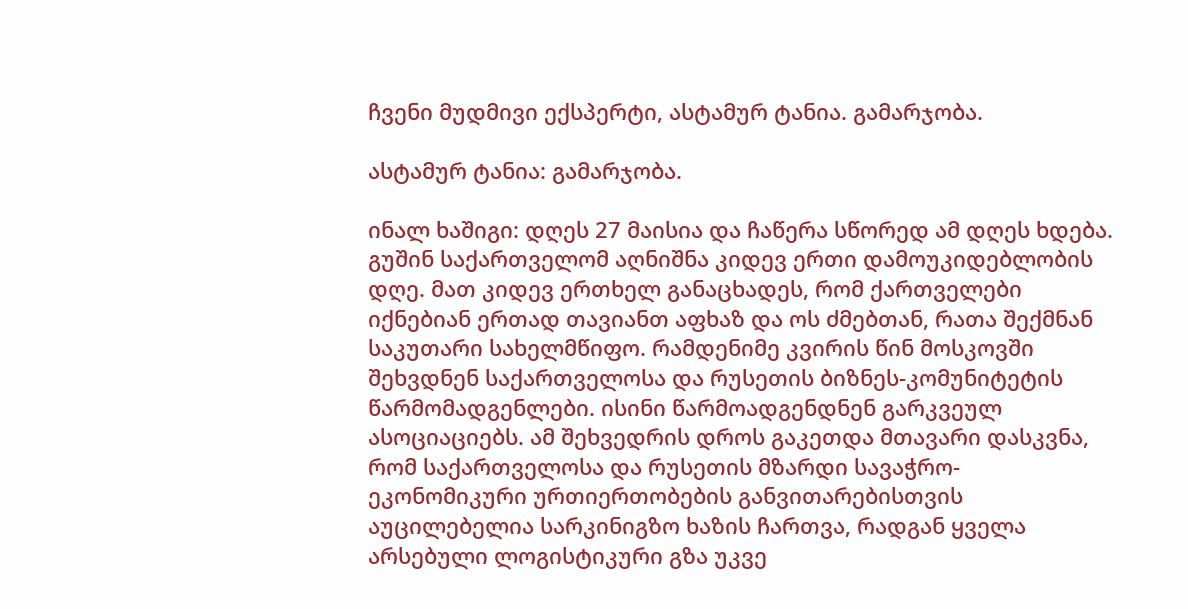ჩვენი მუდმივი ექსპერტი, ასტამურ ტანია. გამარჯობა.

ასტამურ ტანია: გამარჯობა.

ინალ ხაშიგი: დღეს 27 მაისია და ჩაწერა სწორედ ამ დღეს ხდება. გუშინ საქართველომ აღნიშნა კიდევ ერთი დამოუკიდებლობის დღე. მათ კიდევ ერთხელ განაცხადეს, რომ ქართველები იქნებიან ერთად თავიანთ აფხაზ და ოს ძმებთან, რათა შექმნან საკუთარი სახელმწიფო. რამდენიმე კვირის წინ მოსკოვში შეხვდნენ საქართველოსა და რუსეთის ბიზნეს-კომუნიტეტის წარმომადგენლები. ისინი წარმოადგენდნენ გარკვეულ ასოციაციებს. ამ შეხვედრის დროს გაკეთდა მთავარი დასკვნა, რომ საქართველოსა და რუსეთის მზარდი სავაჭრო-ეკონომიკური ურთიერთობების განვითარებისთვის აუცილებელია სარკინიგზო ხაზის ჩართვა, რადგან ყველა არსებული ლოგისტიკური გზა უკვე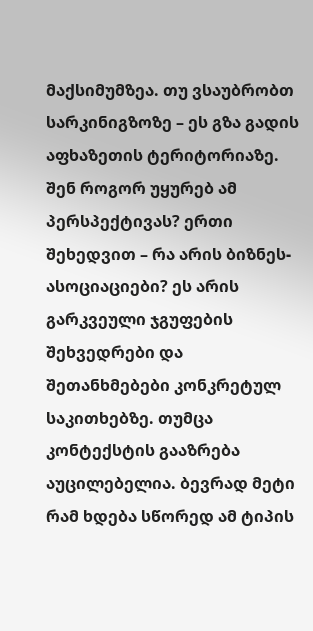მაქსიმუმზეა. თუ ვსაუბრობთ სარკინიგზოზე – ეს გზა გადის აფხაზეთის ტერიტორიაზე. შენ როგორ უყურებ ამ პერსპექტივას? ერთი შეხედვით – რა არის ბიზნეს-ასოციაციები? ეს არის გარკვეული ჯგუფების შეხვედრები და შეთანხმებები კონკრეტულ საკითხებზე. თუმცა კონტექსტის გააზრება აუცილებელია. ბევრად მეტი რამ ხდება სწორედ ამ ტიპის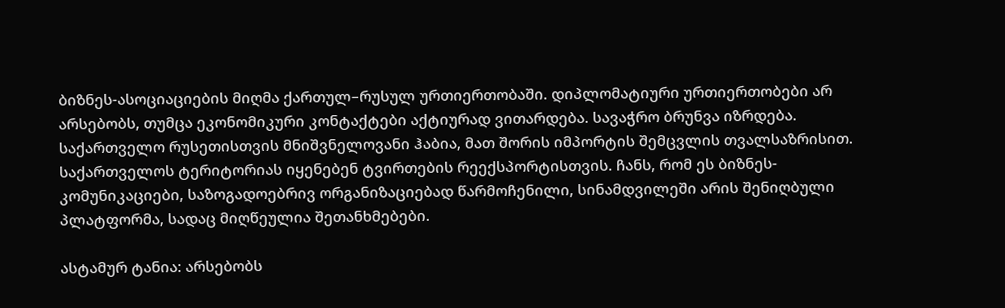ბიზნეს-ასოციაციების მიღმა ქართულ–რუსულ ურთიერთობაში. დიპლომატიური ურთიერთობები არ არსებობს, თუმცა ეკონომიკური კონტაქტები აქტიურად ვითარდება. სავაჭრო ბრუნვა იზრდება. საქართველო რუსეთისთვის მნიშვნელოვანი ჰაბია, მათ შორის იმპორტის შემცვლის თვალსაზრისით. საქართველოს ტერიტორიას იყენებენ ტვირთების რეექსპორტისთვის. ჩანს, რომ ეს ბიზნეს-კომუნიკაციები, საზოგადოებრივ ორგანიზაციებად წარმოჩენილი, სინამდვილეში არის შენიღბული პლატფორმა, სადაც მიღწეულია შეთანხმებები.

ასტამურ ტანია: არსებობს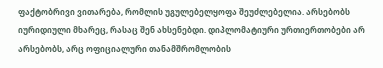ფაქტობრივი ვითარება, რომლის უგულებელყოფა შეუძლებელია. არსებობს იურიდიული მხარეც, რასაც შენ ახსენებდი. დიპლომატიური ურთიერთობები არ არსებობს, არც ოფიციალური თანამშრომლობის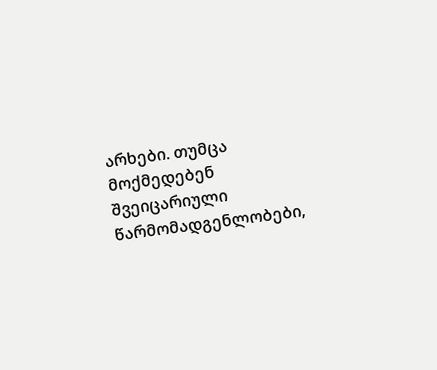არხები. თუმცა მოქმედებენ შვეიცარიული წარმომადგენლობები,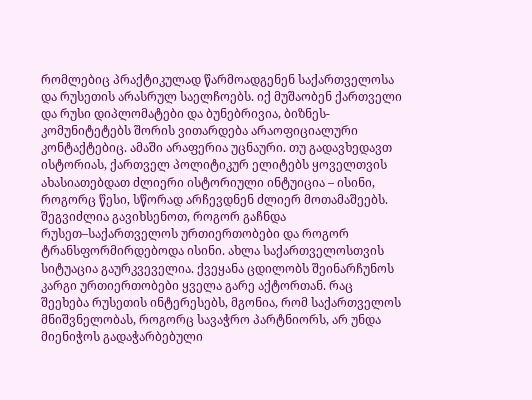რომლებიც პრაქტიკულად წარმოადგენენ საქართველოსა და რუსეთის არასრულ საელჩოებს. იქ მუშაობენ ქართველი და რუსი დიპლომატები და ბუნებრივია, ბიზნეს-კომუნიტეტებს შორის ვითარდება არაოფიციალური კონტაქტებიც. ამაში არაფერია უცნაური. თუ გადავხედავთ ისტორიას, ქართველ პოლიტიკურ ელიტებს ყოველთვის ახასიათებდათ ძლიერი ისტორიული ინტუიცია – ისინი, როგორც წესი, სწორად არჩევდნენ ძლიერ მოთამაშეებს. შეგვიძლია გავიხსენოთ, როგორ გაჩნდა რუსეთ–საქართველოს ურთიერთობები და როგორ ტრანსფორმირდებოდა ისინი. ახლა საქართველოსთვის სიტუაცია გაურკვეველია. ქვეყანა ცდილობს შეინარჩუნოს კარგი ურთიერთობები ყველა გარე აქტორთან. რაც შეეხება რუსეთის ინტერესებს, მგონია, რომ საქართველოს მნიშვნელობას, როგორც სავაჭრო პარტნიორს, არ უნდა მიენიჭოს გადაჭარბებული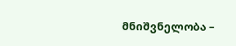მნიშვნელობა –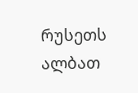რუსეთს ალბათ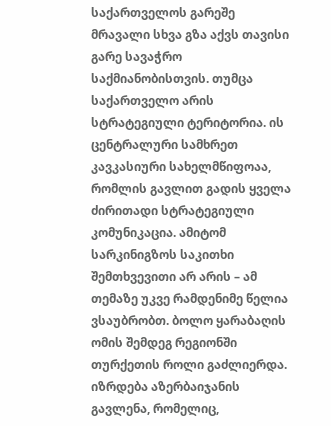საქართველოს გარეშე მრავალი სხვა გზა აქვს თავისი გარე სავაჭრო საქმიანობისთვის. თუმცა საქართველო არის სტრატეგიული ტერიტორია. ის ცენტრალური სამხრეთ კავკასიური სახელმწიფოაა, რომლის გავლით გადის ყველა ძირითადი სტრატეგიული კომუნიკაცია. ამიტომ სარკინიგზოს საკითხი შემთხვევითი არ არის – ამ თემაზე უკვე რამდენიმე წელია ვსაუბრობთ. ბოლო ყარაბაღის ომის შემდეგ რეგიონში თურქეთის როლი გაძლიერდა. იზრდება აზერბაიჯანის გავლენა, რომელიც,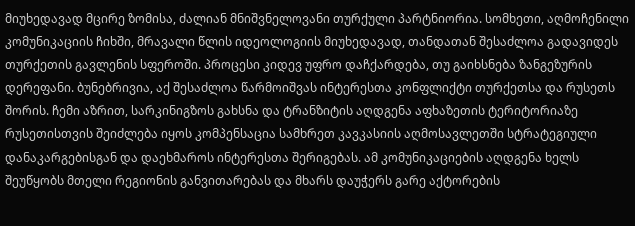მიუხედავად მცირე ზომისა, ძალიან მნიშვნელოვანი თურქული პარტნიორია. სომხეთი, აღმოჩენილი კომუნიკაციის ჩიხში, მრავალი წლის იდეოლოგიის მიუხედავად, თანდათან შესაძლოა გადავიდეს თურქეთის გავლენის სფეროში. პროცესი კიდევ უფრო დაჩქარდება, თუ გაიხსნება ზანგეზურის დერეფანი. ბუნებრივია, აქ შესაძლოა წარმოიშვას ინტერესთა კონფლიქტი თურქეთსა და რუსეთს შორის. ჩემი აზრით, სარკინიგზოს გახსნა და ტრანზიტის აღდგენა აფხაზეთის ტერიტორიაზე რუსეთისთვის შეიძლება იყოს კომპენსაცია სამხრეთ კავკასიის აღმოსავლეთში სტრატეგიული დანაკარგებისგან და დაეხმაროს ინტერესთა შერიგებას. ამ კომუნიკაციების აღდგენა ხელს შეუწყობს მთელი რეგიონის განვითარებას და მხარს დაუჭერს გარე აქტორების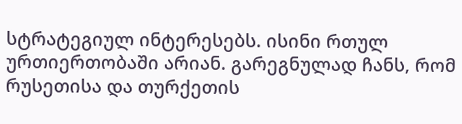სტრატეგიულ ინტერესებს. ისინი რთულ ურთიერთობაში არიან. გარეგნულად ჩანს, რომ რუსეთისა და თურქეთის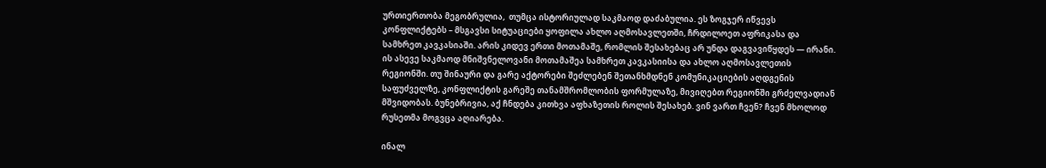ურთიერთობა მეგობრულია,  თუმცა ისტორიულად საკმაოდ დაძაბულია. ეს ზოგჯერ იწვევს კონფლიქტებს – მსგავსი სიტუაციები ყოფილა ახლო აღმოსავლეთში, ჩრდილოეთ აფრიკასა და სამხრეთ კავკასიაში. არის კიდევ ერთი მოთამაშე, რომლის შესახებაც არ უნდა დაგვავიწყდეს — ირანი. ის ასევე საკმაოდ მნიშვნელოვანი მოთამაშეა სამხრეთ კავკასიისა და ახლო აღმოსავლეთის რეგიონში. თუ შინაური და გარე აქტორები შეძლებენ შეთანხმდნენ კომუნიკაციების აღდგენის საფუძველზე, კონფლიქტის გარეშე თანამშრომლობის ფორმულაზე, მივიღებთ რეგიონში გრძელვადიან მშვიდობას. ბუნებრივია, აქ ჩნდება კითხვა აფხაზეთის როლის შესახებ. ვინ ვართ ჩვენ? ჩვენ მხოლოდ რუსეთმა მოგვცა აღიარება.

ინალ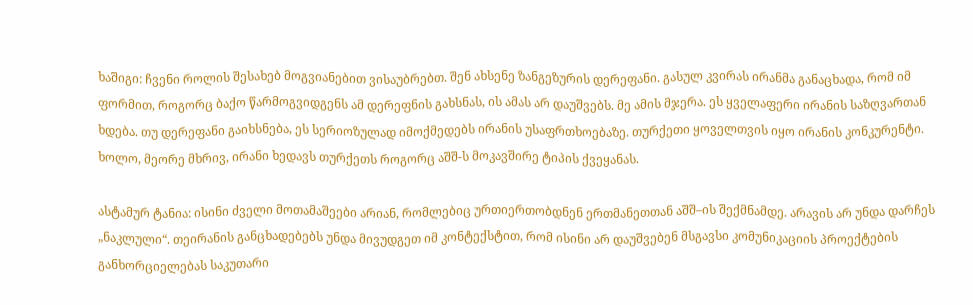ხაშიგი: ჩვენი როლის შესახებ მოგვიანებით ვისაუბრებთ. შენ ახსენე ზანგეზურის დერეფანი. გასულ კვირას ირანმა განაცხადა, რომ იმ ფორმით, როგორც ბაქო წარმოგვიდგენს ამ დერეფნის გახსნას, ის ამას არ დაუშვებს. მე ამის მჯერა. ეს ყველაფერი ირანის საზღვართან ხდება. თუ დერეფანი გაიხსნება, ეს სერიოზულად იმოქმედებს ირანის უსაფრთხოებაზე. თურქეთი ყოველთვის იყო ირანის კონკურენტი. ხოლო, მეორე მხრივ, ირანი ხედავს თურქეთს როგორც აშშ-ს მოკავშირე ტიპის ქვეყანას.

ასტამურ ტანია: ისინი ძველი მოთამაშეები არიან, რომლებიც ურთიერთობდნენ ერთმანეთთან აშშ–ის შექმნამდე. არავის არ უნდა დარჩეს „ნაკლული“. თეირანის განცხადებებს უნდა მივუდგეთ იმ კონტექსტით, რომ ისინი არ დაუშვებენ მსგავსი კომუნიკაციის პროექტების განხორციელებას საკუთარი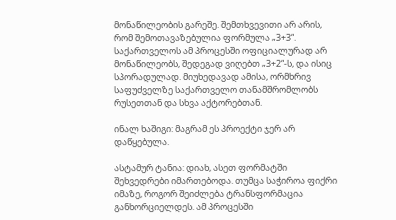მონაწილეობის გარეშე. შემთხვევითი არ არის, რომ შემოთავაზებულია ფორმულა „3+3“. საქართველოს ამ პროცესში ოფიციალურად არ მონაწილეობს, შედეგად ვიღებთ „3+2“-ს, და ისიც სპორადულად. მიუხედავად ამისა, ორმხრივ საფუძველზე საქართველო თანამშრომლობს რუსეთთან და სხვა აქტორებთან.

ინალ ხაშიგი: მაგრამ ეს პროექტი ჯერ არ დაწყებულა.

ასტამურ ტანია: დიახ, ასეთ ფორმატში შეხვედრები იმართებოდა. თუმცა საჭიროა ფიქრი იმაზე, როგორ შეიძლება ტრანსფორმაცია განხორციელდეს. ამ პროცესში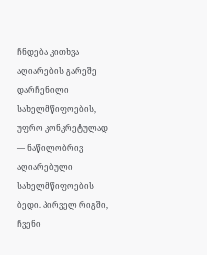ჩნდება კითხვა აღიარების გარეშე დარჩენილი სახელმწიფოების, უფრო კონკრეტულად — ნაწილობრივ აღიარებული სახელმწიფოების ბედი. პირველ რიგში, ჩვენი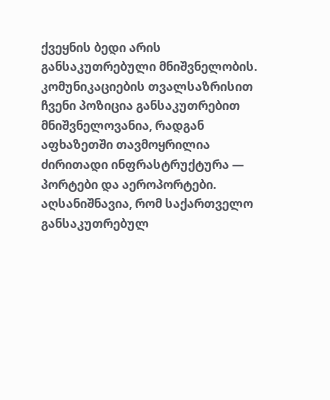ქვეყნის ბედი არის განსაკუთრებული მნიშვნელობის. კომუნიკაციების თვალსაზრისით ჩვენი პოზიცია განსაკუთრებით მნიშვნელოვანია, რადგან აფხაზეთში თავმოყრილია ძირითადი ინფრასტრუქტურა — პორტები და აეროპორტები. აღსანიშნავია, რომ საქართველო განსაკუთრებულ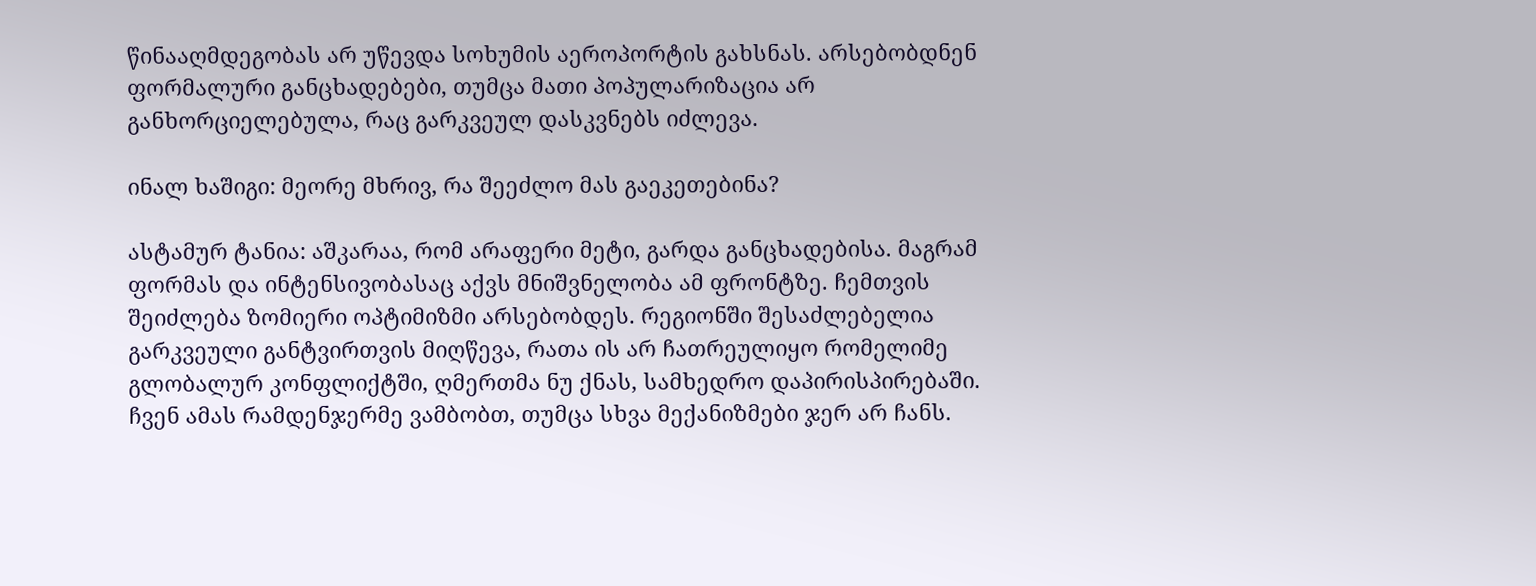წინააღმდეგობას არ უწევდა სოხუმის აეროპორტის გახსნას. არსებობდნენ ფორმალური განცხადებები, თუმცა მათი პოპულარიზაცია არ განხორციელებულა, რაც გარკვეულ დასკვნებს იძლევა.

ინალ ხაშიგი: მეორე მხრივ, რა შეეძლო მას გაეკეთებინა?

ასტამურ ტანია: აშკარაა, რომ არაფერი მეტი, გარდა განცხადებისა. მაგრამ ფორმას და ინტენსივობასაც აქვს მნიშვნელობა ამ ფრონტზე. ჩემთვის შეიძლება ზომიერი ოპტიმიზმი არსებობდეს. რეგიონში შესაძლებელია გარკვეული განტვირთვის მიღწევა, რათა ის არ ჩათრეულიყო რომელიმე გლობალურ კონფლიქტში, ღმერთმა ნუ ქნას, სამხედრო დაპირისპირებაში. ჩვენ ამას რამდენჯერმე ვამბობთ, თუმცა სხვა მექანიზმები ჯერ არ ჩანს.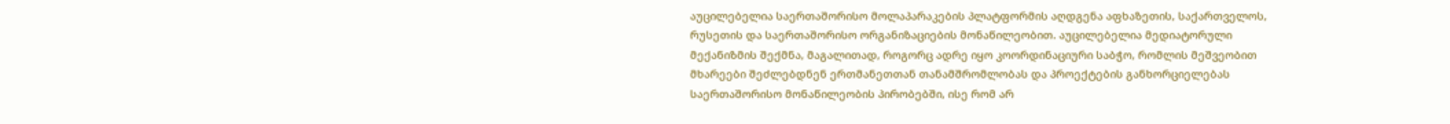აუცილებელია საერთაშორისო მოლაპარაკების პლატფორმის აღდგენა აფხაზეთის, საქართველოს, რუსეთის და საერთაშორისო ორგანიზაციების მონაწილეობით. აუცილებელია მედიატორული მექანიზმის შექმნა, მაგალითად, როგორც ადრე იყო კოორდინაციური საბჭო, რომლის მეშვეობით მხარეები შეძლებდნენ ერთმანეთთან თანამშრომლობას და პროექტების განხორციელებას საერთაშორისო მონაწილეობის პირობებში, ისე რომ არ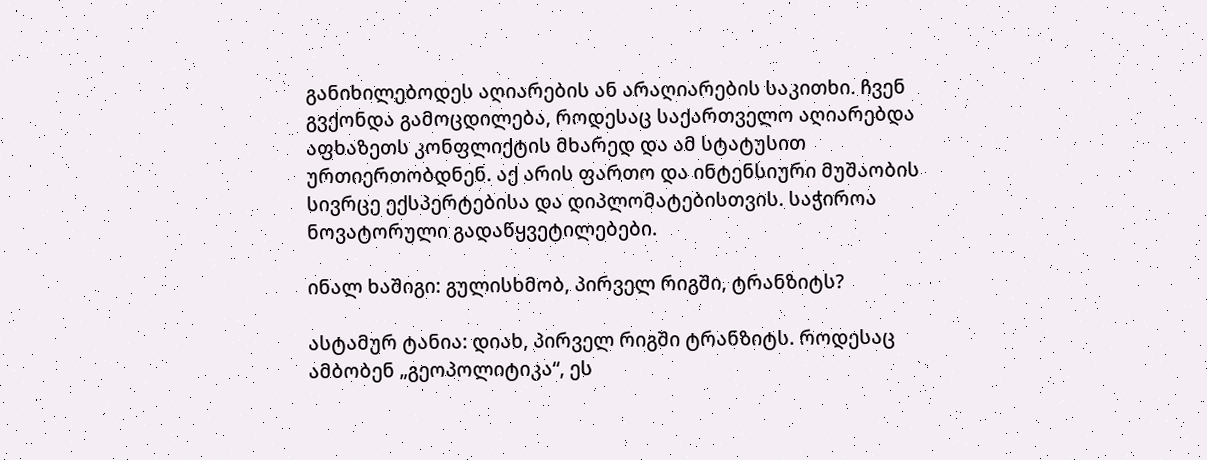განიხილებოდეს აღიარების ან არაღიარების საკითხი. ჩვენ გვქონდა გამოცდილება, როდესაც საქართველო აღიარებდა აფხაზეთს კონფლიქტის მხარედ და ამ სტატუსით ურთიერთობდნენ. აქ არის ფართო და ინტენსიური მუშაობის სივრცე ექსპერტებისა და დიპლომატებისთვის. საჭიროა ნოვატორული გადაწყვეტილებები.

ინალ ხაშიგი: გულისხმობ, პირველ რიგში, ტრანზიტს?

ასტამურ ტანია: დიახ, პირველ რიგში ტრანზიტს. როდესაც ამბობენ „გეოპოლიტიკა“, ეს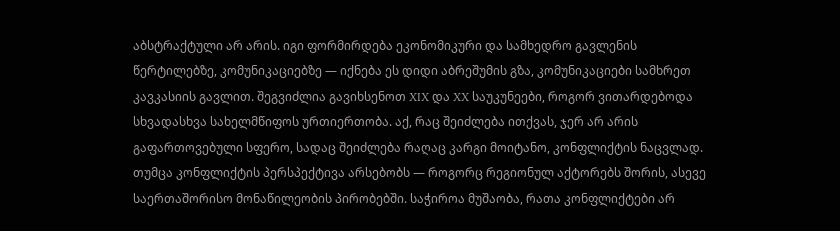აბსტრაქტული არ არის. იგი ფორმირდება ეკონომიკური და სამხედრო გავლენის წერტილებზე, კომუნიკაციებზე — იქნება ეს დიდი აბრეშუმის გზა, კომუნიკაციები სამხრეთ კავკასიის გავლით. შეგვიძლია გავიხსენოთ XIX და XX საუკუნეები, როგორ ვითარდებოდა სხვადასხვა სახელმწიფოს ურთიერთობა. აქ, რაც შეიძლება ითქვას, ჯერ არ არის გაფართოვებული სფერო, სადაც შეიძლება რაღაც კარგი მოიტანო, კონფლიქტის ნაცვლად. თუმცა კონფლიქტის პერსპექტივა არსებობს — როგორც რეგიონულ აქტორებს შორის, ასევე საერთაშორისო მონაწილეობის პირობებში. საჭიროა მუშაობა, რათა კონფლიქტები არ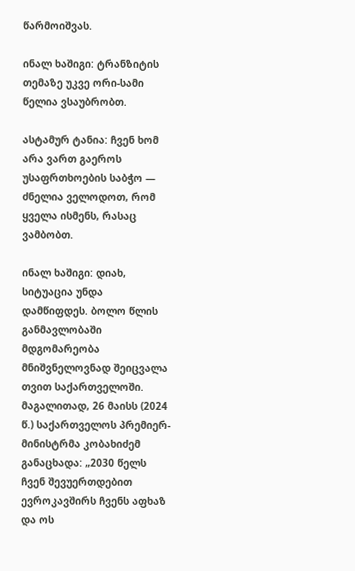წარმოიშვას.

ინალ ხაშიგი: ტრანზიტის თემაზე უკვე ორი-სამი წელია ვსაუბრობთ.

ასტამურ ტანია: ჩვენ ხომ არა ვართ გაეროს უსაფრთხოების საბჭო — ძნელია ველოდოთ, რომ ყველა ისმენს, რასაც ვამბობთ.

ინალ ხაშიგი: დიახ, სიტუაცია უნდა დამწიფდეს. ბოლო წლის განმავლობაში მდგომარეობა მნიშვნელოვნად შეიცვალა თვით საქართველოში. მაგალითად, 26 მაისს (2024 წ.) საქართველოს პრემიერ-მინისტრმა კობახიძემ განაცხადა: „2030 წელს ჩვენ შევუერთდებით ევროკავშირს ჩვენს აფხაზ და ოს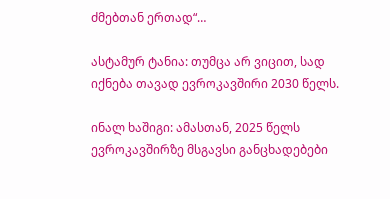ძმებთან ერთად“…

ასტამურ ტანია: თუმცა არ ვიცით, სად იქნება თავად ევროკავშირი 2030 წელს.

ინალ ხაშიგი: ამასთან, 2025 წელს ევროკავშირზე მსგავსი განცხადებები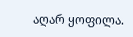აღარ ყოფილა.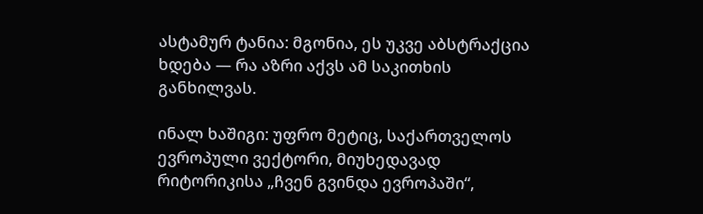ასტამურ ტანია: მგონია, ეს უკვე აბსტრაქცია ხდება — რა აზრი აქვს ამ საკითხის განხილვას.

ინალ ხაშიგი: უფრო მეტიც, საქართველოს ევროპული ვექტორი, მიუხედავად რიტორიკისა „ჩვენ გვინდა ევროპაში“,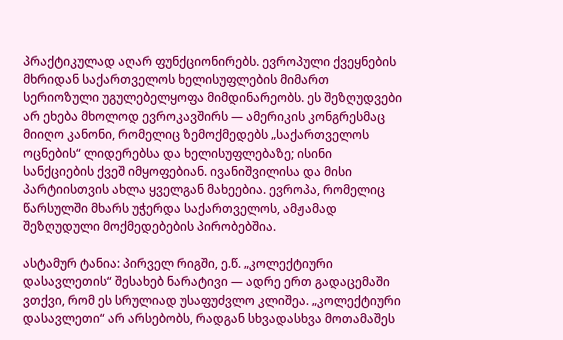პრაქტიკულად აღარ ფუნქციონირებს. ევროპული ქვეყნების მხრიდან საქართველოს ხელისუფლების მიმართ სერიოზული უგულებელყოფა მიმდინარეობს. ეს შეზღუდვები არ ეხება მხოლოდ ევროკავშირს — ამერიკის კონგრესმაც მიიღო კანონი, რომელიც ზემოქმედებს „საქართველოს ოცნების“ ლიდერებსა და ხელისუფლებაზე; ისინი სანქციების ქვეშ იმყოფებიან. ივანიშვილისა და მისი პარტიისთვის ახლა ყველგან მახეებია. ევროპა, რომელიც წარსულში მხარს უჭერდა საქართველოს, ამჟამად შეზღუდული მოქმედებების პირობებშია.

ასტამურ ტანია: პირველ რიგში, ე.წ. „კოლექტიური დასავლეთის“ შესახებ ნარატივი — ადრე ერთ გადაცემაში ვთქვი, რომ ეს სრულიად უსაფუძვლო კლიშეა. „კოლექტიური დასავლეთი“ არ არსებობს, რადგან სხვადასხვა მოთამაშეს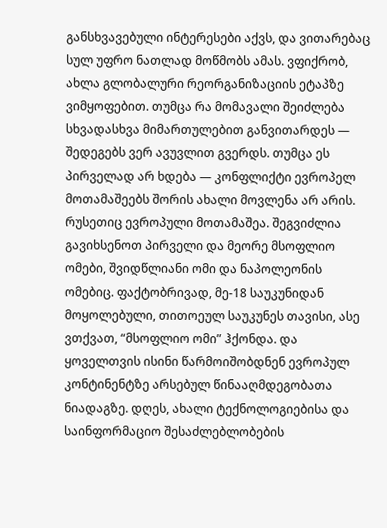განსხვავებული ინტერესები აქვს, და ვითარებაც სულ უფრო ნათლად მოწმობს ამას. ვფიქრობ, ახლა გლობალური რეორგანიზაციის ეტაპზე ვიმყოფებით. თუმცა რა მომავალი შეიძლება სხვადასხვა მიმართულებით განვითარდეს — შედეგებს ვერ ავუვლით გვერდს. თუმცა ეს პირველად არ ხდება — კონფლიქტი ევროპელ მოთამაშეებს შორის ახალი მოვლენა არ არის. რუსეთიც ევროპული მოთამაშეა. შეგვიძლია გავიხსენოთ პირველი და მეორე მსოფლიო ომები, შვიდწლიანი ომი და ნაპოლეონის ომებიც. ფაქტობრივად, მე-18 საუკუნიდან მოყოლებული, თითოეულ საუკუნეს თავისი, ასე ვთქვათ, “მსოფლიო ომი” ჰქონდა. და ყოველთვის ისინი წარმოიშობდნენ ევროპულ კონტინენტზე არსებულ წინააღმდეგობათა ნიადაგზე. დღეს, ახალი ტექნოლოგიებისა და საინფორმაციო შესაძლებლობების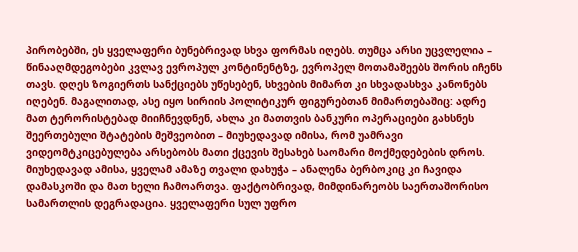პირობებში, ეს ყველაფერი ბუნებრივად სხვა ფორმას იღებს. თუმცა არსი უცვლელია – წინააღმდეგობები კვლავ ევროპულ კონტინენტზე, ევროპელ მოთამაშეებს შორის იჩენს თავს. დღეს ზოგიერთს სანქციებს უწესებენ, სხვების მიმართ კი სხვადასხვა კანონებს იღებენ. მაგალითად, ასე იყო სირიის პოლიტიკურ ფიგურებთან მიმართებაშიც: ადრე მათ ტერორისტებად მიიჩნევდნენ, ახლა კი მათთვის ბანკური ოპერაციები გახსნეს შეერთებული შტატების მეშვეობით – მიუხედავად იმისა, რომ უამრავი ვიდეომტკიცებულება არსებობს მათი ქცევის შესახებ საომარი მოქმედებების დროს. მიუხედავად ამისა, ყველამ ამაზე თვალი დახუჭა – ანალენა ბერბოკიც კი ჩავიდა დამასკოში და მათ ხელი ჩამოართვა. ფაქტობრივად, მიმდინარეობს საერთაშორისო სამართლის დეგრადაცია. ყველაფერი სულ უფრო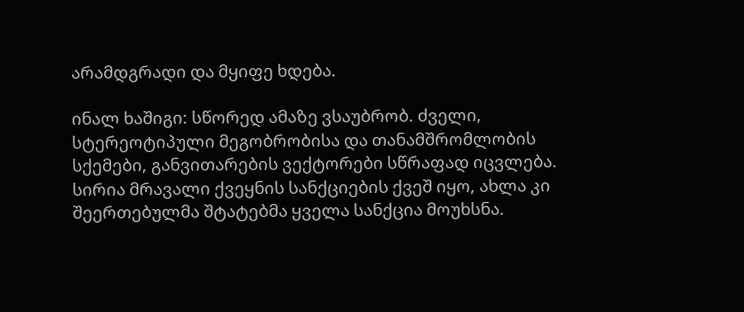არამდგრადი და მყიფე ხდება.

ინალ ხაშიგი: სწორედ ამაზე ვსაუბრობ. ძველი, სტერეოტიპული მეგობრობისა და თანამშრომლობის სქემები, განვითარების ვექტორები სწრაფად იცვლება. სირია მრავალი ქვეყნის სანქციების ქვეშ იყო, ახლა კი შეერთებულმა შტატებმა ყველა სანქცია მოუხსნა.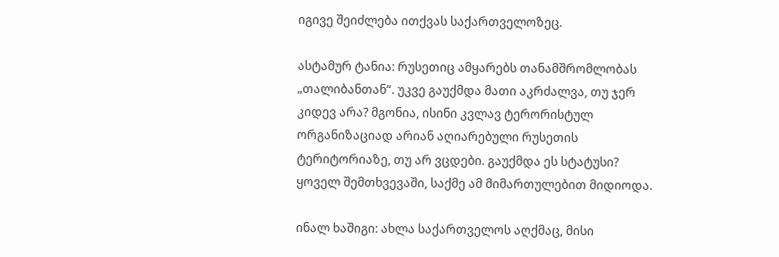იგივე შეიძლება ითქვას საქართველოზეც.

ასტამურ ტანია: რუსეთიც ამყარებს თანამშრომლობას „თალიბანთან“. უკვე გაუქმდა მათი აკრძალვა, თუ ჯერ კიდევ არა? მგონია, ისინი კვლავ ტერორისტულ ორგანიზაციად არიან აღიარებული რუსეთის ტერიტორიაზე, თუ არ ვცდები. გაუქმდა ეს სტატუსი? ყოველ შემთხვევაში, საქმე ამ მიმართულებით მიდიოდა.

ინალ ხაშიგი: ახლა საქართველოს აღქმაც, მისი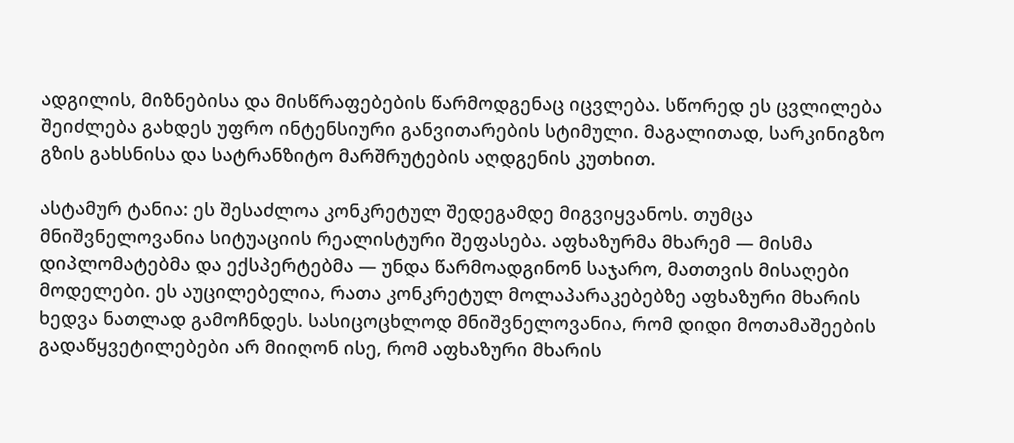ადგილის, მიზნებისა და მისწრაფებების წარმოდგენაც იცვლება. სწორედ ეს ცვლილება შეიძლება გახდეს უფრო ინტენსიური განვითარების სტიმული. მაგალითად, სარკინიგზო გზის გახსნისა და სატრანზიტო მარშრუტების აღდგენის კუთხით.

ასტამურ ტანია: ეს შესაძლოა კონკრეტულ შედეგამდე მიგვიყვანოს. თუმცა მნიშვნელოვანია სიტუაციის რეალისტური შეფასება. აფხაზურმა მხარემ — მისმა დიპლომატებმა და ექსპერტებმა — უნდა წარმოადგინონ საჯარო, მათთვის მისაღები მოდელები. ეს აუცილებელია, რათა კონკრეტულ მოლაპარაკებებზე აფხაზური მხარის ხედვა ნათლად გამოჩნდეს. სასიცოცხლოდ მნიშვნელოვანია, რომ დიდი მოთამაშეების გადაწყვეტილებები არ მიიღონ ისე, რომ აფხაზური მხარის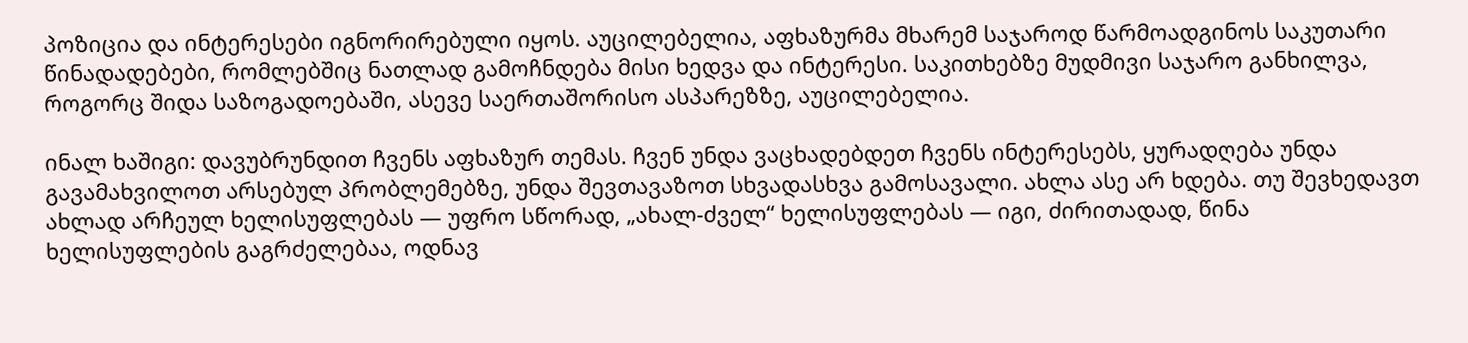პოზიცია და ინტერესები იგნორირებული იყოს. აუცილებელია, აფხაზურმა მხარემ საჯაროდ წარმოადგინოს საკუთარი წინადადებები, რომლებშიც ნათლად გამოჩნდება მისი ხედვა და ინტერესი. საკითხებზე მუდმივი საჯარო განხილვა, როგორც შიდა საზოგადოებაში, ასევე საერთაშორისო ასპარეზზე, აუცილებელია.

ინალ ხაშიგი: დავუბრუნდით ჩვენს აფხაზურ თემას. ჩვენ უნდა ვაცხადებდეთ ჩვენს ინტერესებს, ყურადღება უნდა გავამახვილოთ არსებულ პრობლემებზე, უნდა შევთავაზოთ სხვადასხვა გამოსავალი. ახლა ასე არ ხდება. თუ შევხედავთ ახლად არჩეულ ხელისუფლებას — უფრო სწორად, „ახალ-ძველ“ ხელისუფლებას — იგი, ძირითადად, წინა ხელისუფლების გაგრძელებაა, ოდნავ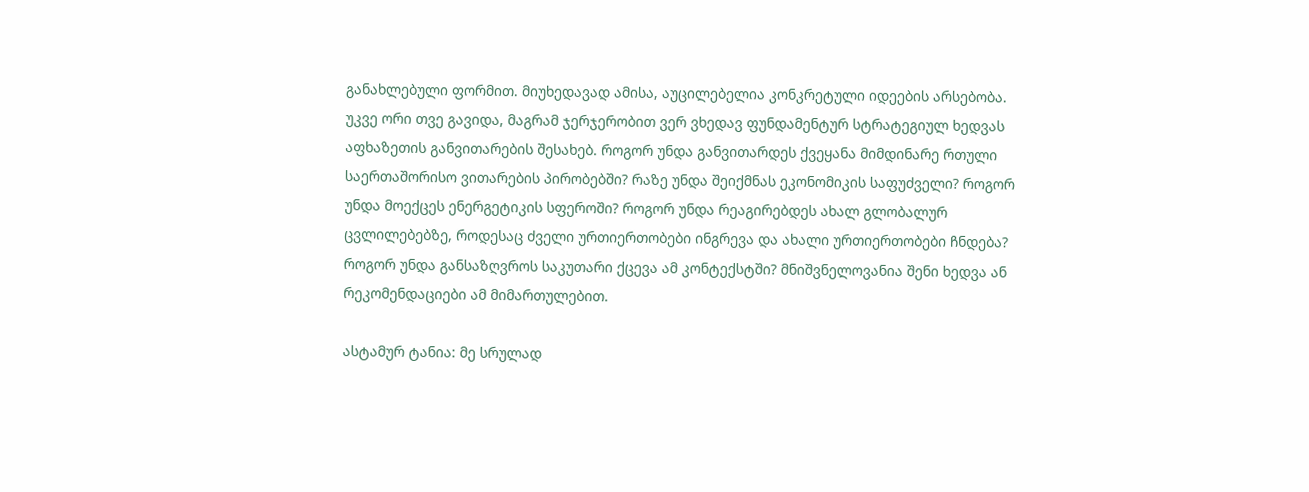განახლებული ფორმით. მიუხედავად ამისა, აუცილებელია კონკრეტული იდეების არსებობა. უკვე ორი თვე გავიდა, მაგრამ ჯერჯერობით ვერ ვხედავ ფუნდამენტურ სტრატეგიულ ხედვას აფხაზეთის განვითარების შესახებ. როგორ უნდა განვითარდეს ქვეყანა მიმდინარე რთული საერთაშორისო ვითარების პირობებში? რაზე უნდა შეიქმნას ეკონომიკის საფუძველი? როგორ უნდა მოექცეს ენერგეტიკის სფეროში? როგორ უნდა რეაგირებდეს ახალ გლობალურ ცვლილებებზე, როდესაც ძველი ურთიერთობები ინგრევა და ახალი ურთიერთობები ჩნდება? როგორ უნდა განსაზღვროს საკუთარი ქცევა ამ კონტექსტში? მნიშვნელოვანია შენი ხედვა ან რეკომენდაციები ამ მიმართულებით.

ასტამურ ტანია: მე სრულად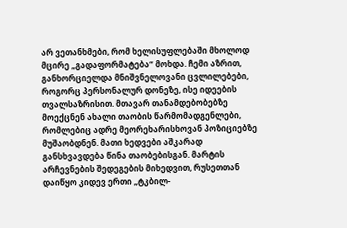არ ვეთანხმები, რომ ხელისუფლებაში მხოლოდ მცირე „გადაფორმატება“ მოხდა. ჩემი აზრით, განხორციელდა მნიშვნელოვანი ცვლილებები, როგორც პერსონალურ დონეზე, ისე იდეების თვალსაზრისით. მთავარ თანამდებობებზე მოექცნენ ახალი თაობის წარმომადგენლები, რომლებიც ადრე მეორეხარისხოვან პოზიციებზე მუშაობდნენ. მათი ხედვები აშკარად განსხვავდება წინა თაობებისგან. მარტის არჩევნების შედეგების მიხედვით, რუსეთთან დაიწყო კიდევ ერთი „ტკბილ-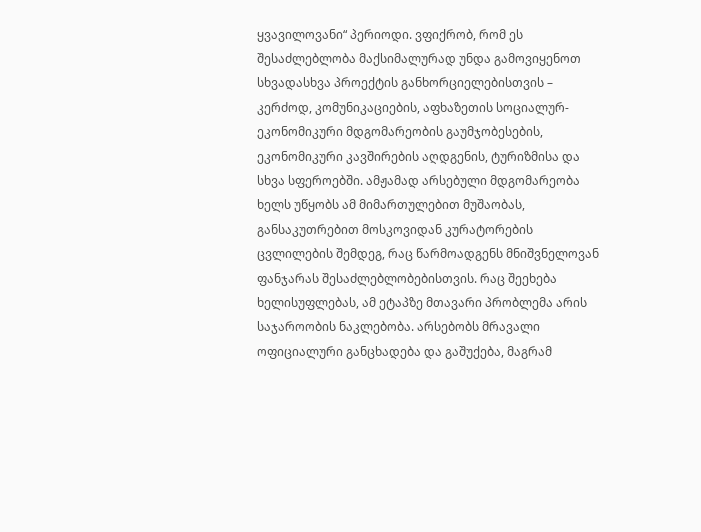ყვავილოვანი“ პერიოდი. ვფიქრობ, რომ ეს შესაძლებლობა მაქსიმალურად უნდა გამოვიყენოთ სხვადასხვა პროექტის განხორციელებისთვის – კერძოდ, კომუნიკაციების, აფხაზეთის სოციალურ-ეკონომიკური მდგომარეობის გაუმჯობესების, ეკონომიკური კავშირების აღდგენის, ტურიზმისა და სხვა სფეროებში. ამჟამად არსებული მდგომარეობა ხელს უწყობს ამ მიმართულებით მუშაობას, განსაკუთრებით მოსკოვიდან კურატორების ცვლილების შემდეგ, რაც წარმოადგენს მნიშვნელოვან ფანჯარას შესაძლებლობებისთვის. რაც შეეხება ხელისუფლებას, ამ ეტაპზე მთავარი პრობლემა არის საჯაროობის ნაკლებობა. არსებობს მრავალი ოფიციალური განცხადება და გაშუქება, მაგრამ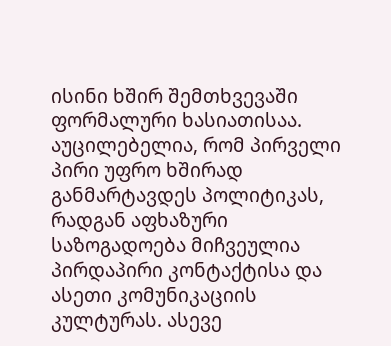ისინი ხშირ შემთხვევაში ფორმალური ხასიათისაა. აუცილებელია, რომ პირველი პირი უფრო ხშირად განმარტავდეს პოლიტიკას, რადგან აფხაზური საზოგადოება მიჩვეულია პირდაპირი კონტაქტისა და ასეთი კომუნიკაციის კულტურას. ასევე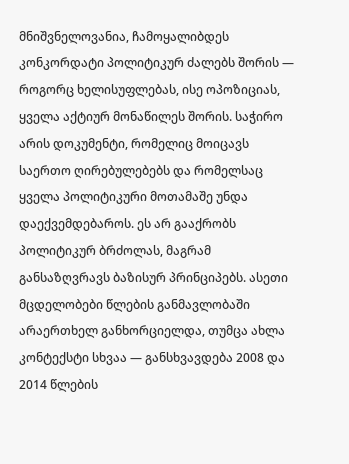მნიშვნელოვანია, ჩამოყალიბდეს კონკორდატი პოლიტიკურ ძალებს შორის — როგორც ხელისუფლებას, ისე ოპოზიციას, ყველა აქტიურ მონაწილეს შორის. საჭირო არის დოკუმენტი, რომელიც მოიცავს საერთო ღირებულებებს და რომელსაც ყველა პოლიტიკური მოთამაშე უნდა დაექვემდებაროს. ეს არ გააქრობს პოლიტიკურ ბრძოლას, მაგრამ განსაზღვრავს ბაზისურ პრინციპებს. ასეთი მცდელობები წლების განმავლობაში არაერთხელ განხორციელდა, თუმცა ახლა კონტექსტი სხვაა — განსხვავდება 2008 და 2014 წლების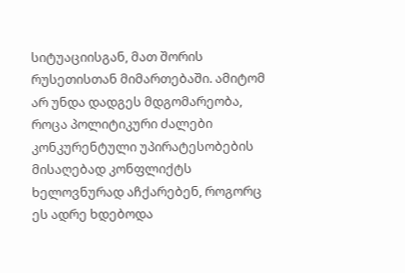სიტუაციისგან, მათ შორის რუსეთისთან მიმართებაში. ამიტომ არ უნდა დადგეს მდგომარეობა, როცა პოლიტიკური ძალები კონკურენტული უპირატესობების მისაღებად კონფლიქტს ხელოვნურად აჩქარებენ, როგორც ეს ადრე ხდებოდა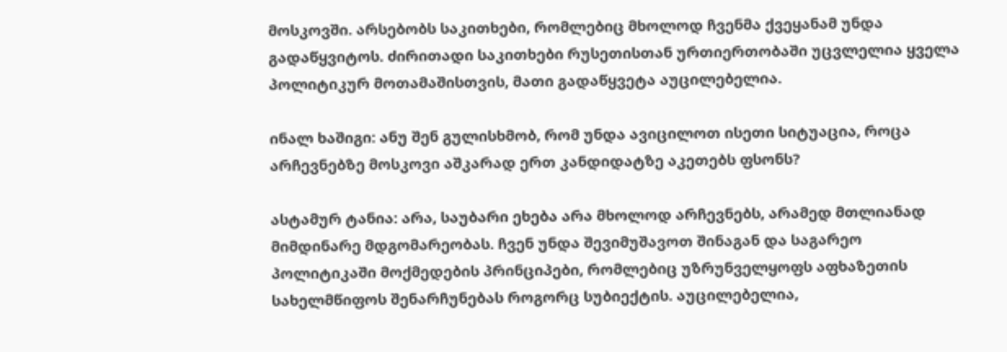მოსკოვში. არსებობს საკითხები, რომლებიც მხოლოდ ჩვენმა ქვეყანამ უნდა გადაწყვიტოს. ძირითადი საკითხები რუსეთისთან ურთიერთობაში უცვლელია ყველა პოლიტიკურ მოთამაშისთვის, მათი გადაწყვეტა აუცილებელია.

ინალ ხაშიგი: ანუ შენ გულისხმობ, რომ უნდა ავიცილოთ ისეთი სიტუაცია, როცა არჩევნებზე მოსკოვი აშკარად ერთ კანდიდატზე აკეთებს ფსონს?

ასტამურ ტანია: არა, საუბარი ეხება არა მხოლოდ არჩევნებს, არამედ მთლიანად მიმდინარე მდგომარეობას. ჩვენ უნდა შევიმუშავოთ შინაგან და საგარეო პოლიტიკაში მოქმედების პრინციპები, რომლებიც უზრუნველყოფს აფხაზეთის სახელმწიფოს შენარჩუნებას როგორც სუბიექტის. აუცილებელია,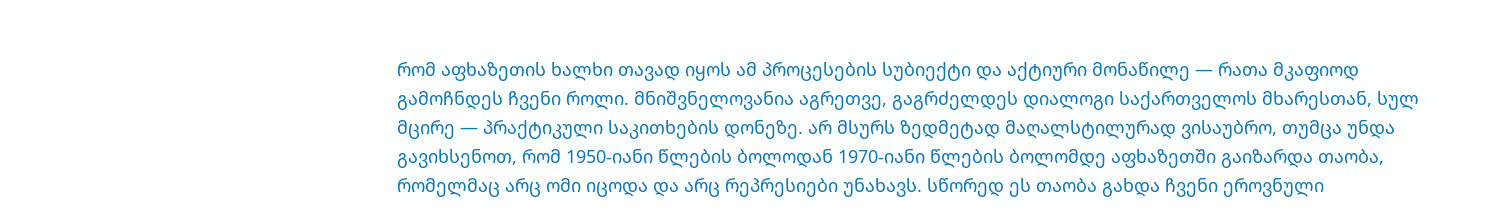რომ აფხაზეთის ხალხი თავად იყოს ამ პროცესების სუბიექტი და აქტიური მონაწილე — რათა მკაფიოდ გამოჩნდეს ჩვენი როლი. მნიშვნელოვანია აგრეთვე, გაგრძელდეს დიალოგი საქართველოს მხარესთან, სულ მცირე — პრაქტიკული საკითხების დონეზე. არ მსურს ზედმეტად მაღალსტილურად ვისაუბრო, თუმცა უნდა გავიხსენოთ, რომ 1950-იანი წლების ბოლოდან 1970-იანი წლების ბოლომდე აფხაზეთში გაიზარდა თაობა, რომელმაც არც ომი იცოდა და არც რეპრესიები უნახავს. სწორედ ეს თაობა გახდა ჩვენი ეროვნული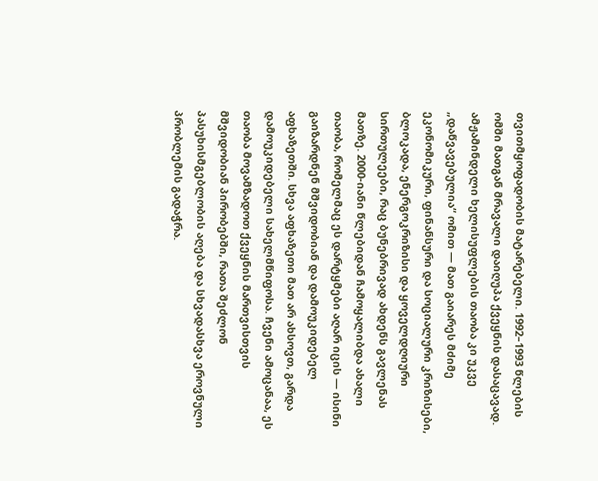თვითმყოფადობის მატარებელი. 1992–1993 წლების ომში მათგან მრავალი დაიღუპა ქვეყნის დასაცავად. ამჟამინდელი ხელისუფლების თაობა კი უკვე „დაწვავებულია“ ომით — მათ გაიარეს მძიმე ეკონომიკური, ფინანსური და სოციალური კრიზისები, ბლოკადა, ენერგოკრიზისი და ყოველდღიური სირთულეები, რაც ბუნებრივად ახდენს გავლენას მათზე. 2000-იანი წლებიდან ჩამოყალიბდა ახალი თაობა, რომელმაც ეს დარტყმები აღარ იცის — ისინი გაიზარდნენ მშვიდობიან და დამოუკიდებელ აფხაზეთში. სხვა აფხაზეთი მათ არ ახსოვთ, გარდა დამოუკიდებელი სახელმწიფოსა. ჩვენი ამოცანაა, ეს თაობა მოვამზადოთ ქვეყნის მართვისთვის მშვიდობიან პირობებში, რათა შეძლონ პასუხისმგებლობის აღება და სხვადასხვა ეროვნული პრობლემის გადაჭრა.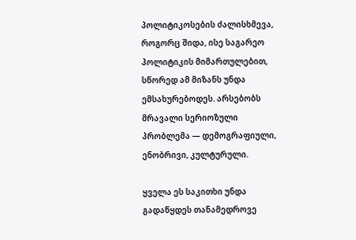პოლიტიკოსების ძალისხმევა, როგორც შიდა, ისე საგარეო პოლიტიკის მიმართულებით, სწორედ ამ მიზანს უნდა ემსახურებოდეს. არსებობს მრავალი სერიოზული პრობლემა — დემოგრაფიული, ენობრივი, კულტურული.

ყველა ეს საკითხი უნდა გადაწყდეს თანამედროვე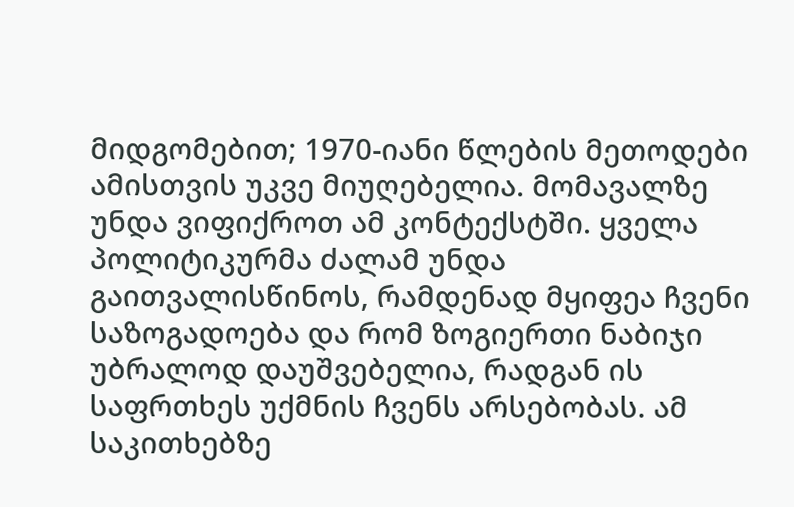მიდგომებით; 1970-იანი წლების მეთოდები ამისთვის უკვე მიუღებელია. მომავალზე უნდა ვიფიქროთ ამ კონტექსტში. ყველა პოლიტიკურმა ძალამ უნდა გაითვალისწინოს, რამდენად მყიფეა ჩვენი საზოგადოება და რომ ზოგიერთი ნაბიჯი უბრალოდ დაუშვებელია, რადგან ის საფრთხეს უქმნის ჩვენს არსებობას. ამ საკითხებზე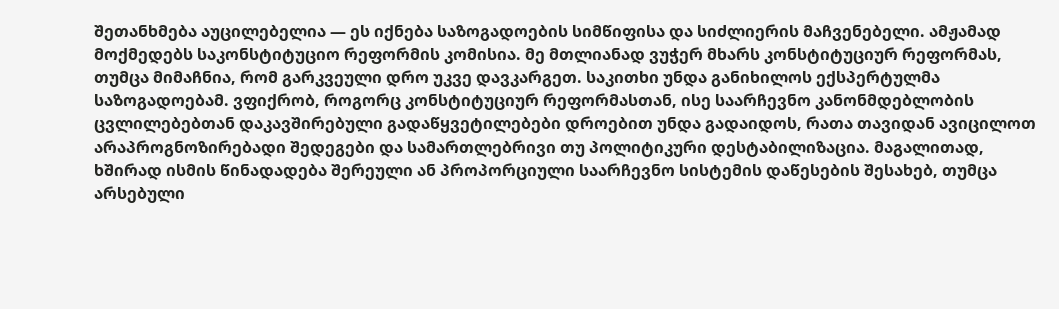შეთანხმება აუცილებელია — ეს იქნება საზოგადოების სიმწიფისა და სიძლიერის მაჩვენებელი. ამჟამად მოქმედებს საკონსტიტუციო რეფორმის კომისია. მე მთლიანად ვუჭერ მხარს კონსტიტუციურ რეფორმას, თუმცა მიმაჩნია, რომ გარკვეული დრო უკვე დავკარგეთ. საკითხი უნდა განიხილოს ექსპერტულმა საზოგადოებამ. ვფიქრობ, როგორც კონსტიტუციურ რეფორმასთან, ისე საარჩევნო კანონმდებლობის ცვლილებებთან დაკავშირებული გადაწყვეტილებები დროებით უნდა გადაიდოს, რათა თავიდან ავიცილოთ არაპროგნოზირებადი შედეგები და სამართლებრივი თუ პოლიტიკური დესტაბილიზაცია. მაგალითად, ხშირად ისმის წინადადება შერეული ან პროპორციული საარჩევნო სისტემის დაწესების შესახებ, თუმცა არსებული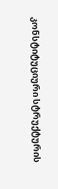კონსტიტუციური სტრუქტურის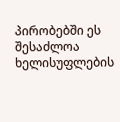პირობებში ეს შესაძლოა ხელისუფლების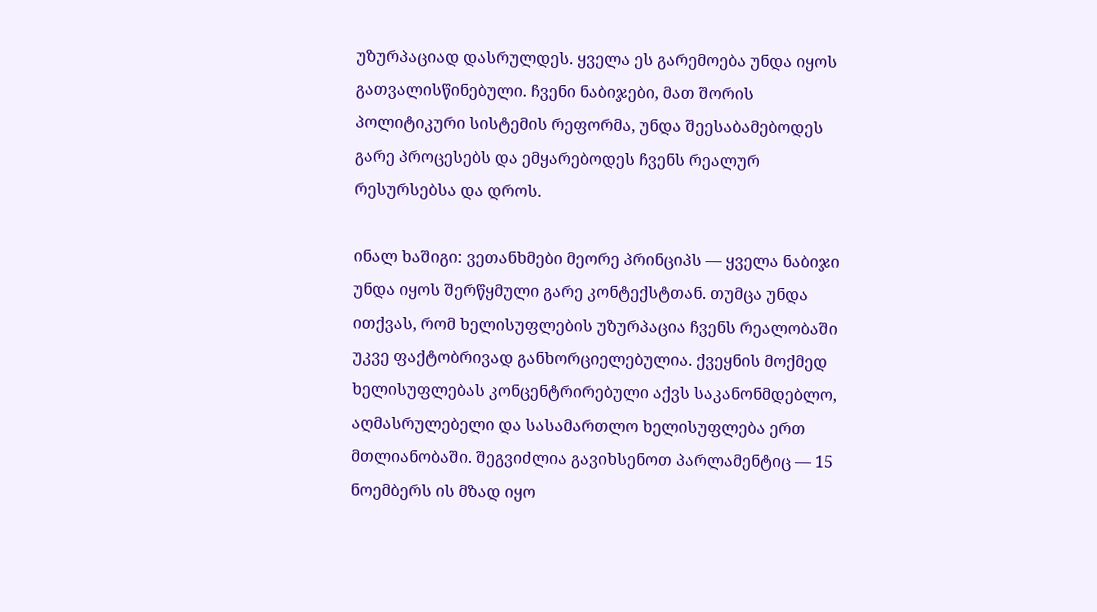უზურპაციად დასრულდეს. ყველა ეს გარემოება უნდა იყოს გათვალისწინებული. ჩვენი ნაბიჯები, მათ შორის პოლიტიკური სისტემის რეფორმა, უნდა შეესაბამებოდეს გარე პროცესებს და ემყარებოდეს ჩვენს რეალურ რესურსებსა და დროს.

ინალ ხაშიგი: ვეთანხმები მეორე პრინციპს — ყველა ნაბიჯი უნდა იყოს შერწყმული გარე კონტექსტთან. თუმცა უნდა ითქვას, რომ ხელისუფლების უზურპაცია ჩვენს რეალობაში უკვე ფაქტობრივად განხორციელებულია. ქვეყნის მოქმედ ხელისუფლებას კონცენტრირებული აქვს საკანონმდებლო, აღმასრულებელი და სასამართლო ხელისუფლება ერთ მთლიანობაში. შეგვიძლია გავიხსენოთ პარლამენტიც — 15 ნოემბერს ის მზად იყო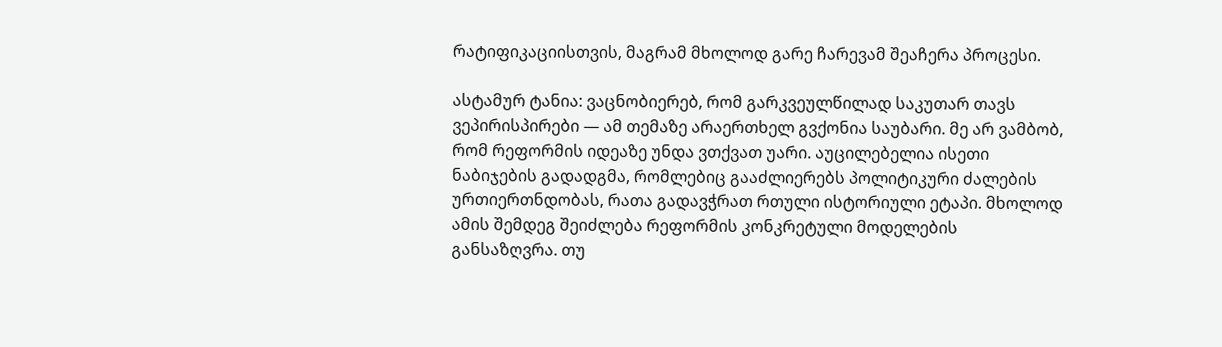რატიფიკაციისთვის, მაგრამ მხოლოდ გარე ჩარევამ შეაჩერა პროცესი.

ასტამურ ტანია: ვაცნობიერებ, რომ გარკვეულწილად საკუთარ თავს ვეპირისპირები — ამ თემაზე არაერთხელ გვქონია საუბარი. მე არ ვამბობ, რომ რეფორმის იდეაზე უნდა ვთქვათ უარი. აუცილებელია ისეთი ნაბიჯების გადადგმა, რომლებიც გააძლიერებს პოლიტიკური ძალების ურთიერთნდობას, რათა გადავჭრათ რთული ისტორიული ეტაპი. მხოლოდ ამის შემდეგ შეიძლება რეფორმის კონკრეტული მოდელების განსაზღვრა. თუ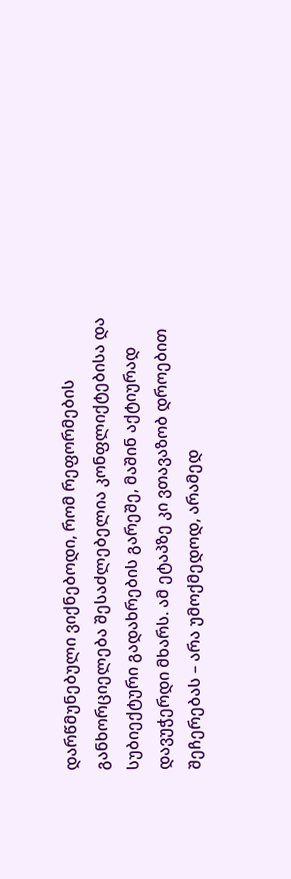დარწმუნებული ვიქნებოდი, რომ რეფორმების განხორციელება შესაძლებელია კონფლიქტებისა და სუბიექტური გადახრების გარეშე, მაშინ აქტიურად დავუჭერდი მხარს. ამ ეტაპზე კი ვთავაზობ დროებით შეჩერებას – არა უმოქმედოდ, არამედ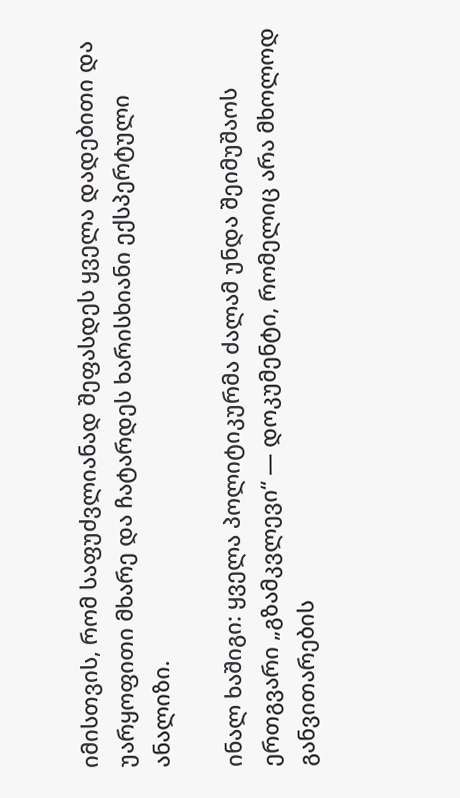იმისთვის, რომ საფუძვლიანად შეფასდეს ყველა დადებითი და უარყოფითი მხარე და ჩატარდეს ხარისხიანი ექსპერტული ანალიზი.

ინალ ხაშიგი: ყველა პოლიტიკურმა ძალამ უნდა შეიმუშაოს ერთგვარი „გზამკვლევი“ — დოკუმენტი, რომელიც არა მხოლოდ განვითარების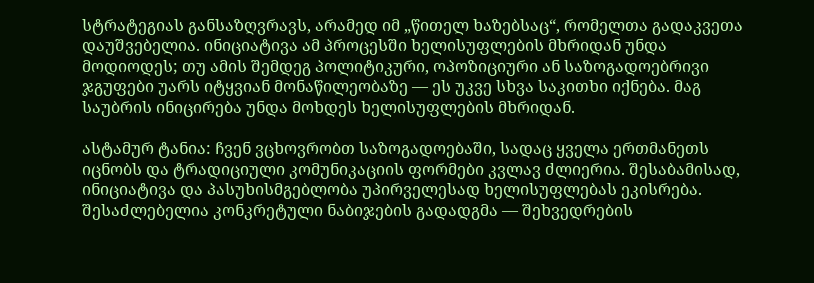სტრატეგიას განსაზღვრავს, არამედ იმ „წითელ ხაზებსაც“, რომელთა გადაკვეთა დაუშვებელია. ინიციატივა ამ პროცესში ხელისუფლების მხრიდან უნდა მოდიოდეს; თუ ამის შემდეგ პოლიტიკური, ოპოზიციური ან საზოგადოებრივი ჯგუფები უარს იტყვიან მონაწილეობაზე — ეს უკვე სხვა საკითხი იქნება. მაგ საუბრის ინიცირება უნდა მოხდეს ხელისუფლების მხრიდან.

ასტამურ ტანია: ჩვენ ვცხოვრობთ საზოგადოებაში, სადაც ყველა ერთმანეთს იცნობს და ტრადიციული კომუნიკაციის ფორმები კვლავ ძლიერია. შესაბამისად, ინიციატივა და პასუხისმგებლობა უპირველესად ხელისუფლებას ეკისრება. შესაძლებელია კონკრეტული ნაბიჯების გადადგმა — შეხვედრების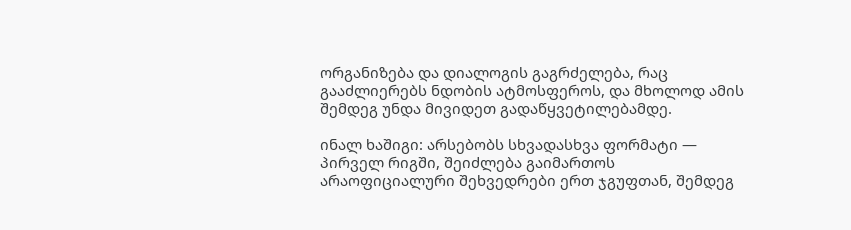ორგანიზება და დიალოგის გაგრძელება, რაც გააძლიერებს ნდობის ატმოსფეროს, და მხოლოდ ამის შემდეგ უნდა მივიდეთ გადაწყვეტილებამდე.

ინალ ხაშიგი: არსებობს სხვადასხვა ფორმატი — პირველ რიგში, შეიძლება გაიმართოს არაოფიციალური შეხვედრები ერთ ჯგუფთან, შემდეგ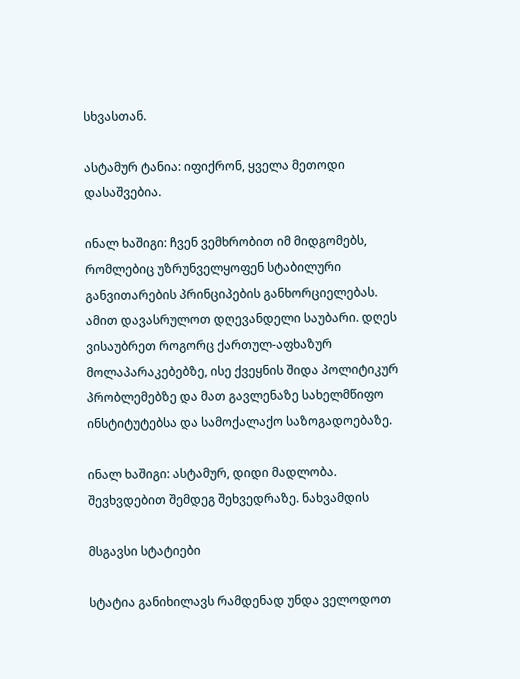სხვასთან.

ასტამურ ტანია: იფიქრონ, ყველა მეთოდი დასაშვებია.

ინალ ხაშიგი: ჩვენ ვემხრობით იმ მიდგომებს, რომლებიც უზრუნველყოფენ სტაბილური განვითარების პრინციპების განხორციელებას. ამით დავასრულოთ დღევანდელი საუბარი. დღეს ვისაუბრეთ როგორც ქართულ-აფხაზურ მოლაპარაკებებზე, ისე ქვეყნის შიდა პოლიტიკურ პრობლემებზე და მათ გავლენაზე სახელმწიფო ინსტიტუტებსა და სამოქალაქო საზოგადოებაზე.

ინალ ხაშიგი: ასტამურ, დიდი მადლობა. შევხვდებით შემდეგ შეხვედრაზე. ნახვამდის

მსგავსი სტატიები

სტატია განიხილავს რამდენად უნდა ველოდოთ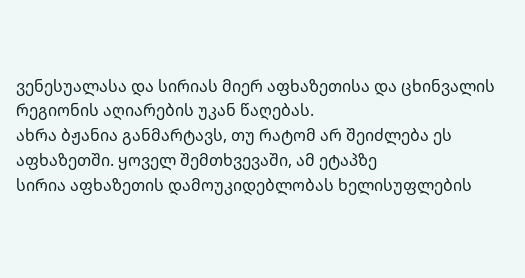ვენესუალასა და სირიას მიერ აფხაზეთისა და ცხინვალის რეგიონის აღიარების უკან წაღებას.
ახრა ბჟანია განმარტავს, თუ რატომ არ შეიძლება ეს აფხაზეთში. ყოველ შემთხვევაში, ამ ეტაპზე
სირია აფხაზეთის დამოუკიდებლობას ხელისუფლების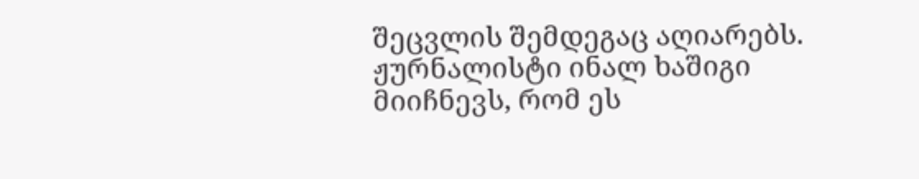შეცვლის შემდეგაც აღიარებს. ჟურნალისტი ინალ ხაშიგი მიიჩნევს, რომ ეს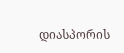დიასპორის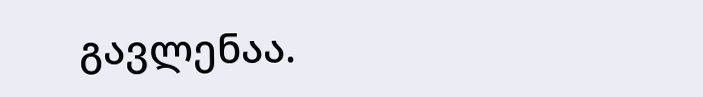გავლენაა.